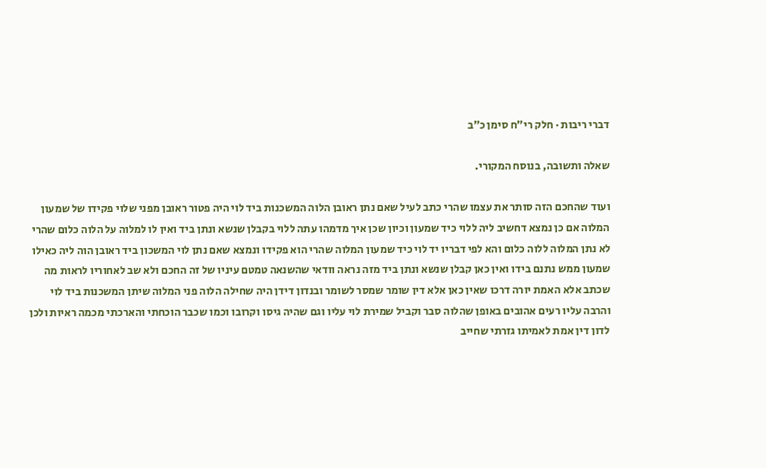דברי ריבות · חלק רי״ח סימן כ״ב

שאלה ותשובה, בנוסח המקורי.

ועוד שהחכם הזה סותר את עצמו שהרי כתב לעיל שאם נתן ראובן הלוה המשכנות ביד לוי היה פטור ראובן מפני שלוי פקידו של שמעון המלוה אם כן נמצא דחשיב ליה ללוי כיד שמעון וכיון שכן איך מדמהו עתה ללוי בקבלן שנשא ונתן ביד ואין לו למלוה על הלוה כלום שהרי לא נתן המלוה ללוה כלום והא לפי דבריו יד לוי כיד שמעון המלוה שהרי הוא פקידו ונמצא שאם נתן לוי המשכון ביד ראובן הוה ליה כאילו שמעון ממש נתנם בידו ואין כאן קבלן שנשא ונתן ביד מזה נראה וודאי שהשנאה טמטם עיניו של זה החכם ולא שב לאחוריו לראות מה שכתב אלא האמת יורה דרכו שאין כאן אלא דין שומר שמסר לשומר ובנדון דידן היה שחילה הלוה פני המלוה שיתן המשכנות ביד לוי והרבה עליו רעים אהובים באופן שהלוה סבר וקביל שמירת לוי עליו וגם שהיה גיסו וקרובו וכמו שכבר הוכחתי והארכתי מכמה ראיות ולכן לדון דין אמת לאמיתו גזרתי שחייב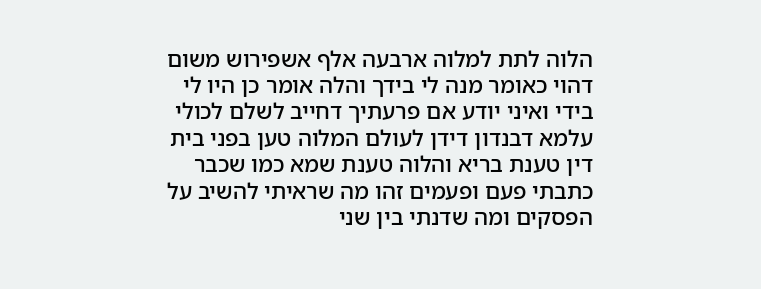הלוה לתת למלוה ארבעה אלף אשפירוש משום דהוי כאומר מנה לי בידך והלה אומר כן היו לי בידי ואיני יודע אם פרעתיך דחייב לשלם לכולי עלמא דבנדון דידן לעולם המלוה טען בפני בית דין טענת בריא והלוה טענת שמא כמו שכבר כתבתי פעם ופעמים זהו מה שראיתי להשיב על הפסקים ומה שדנתי בין שני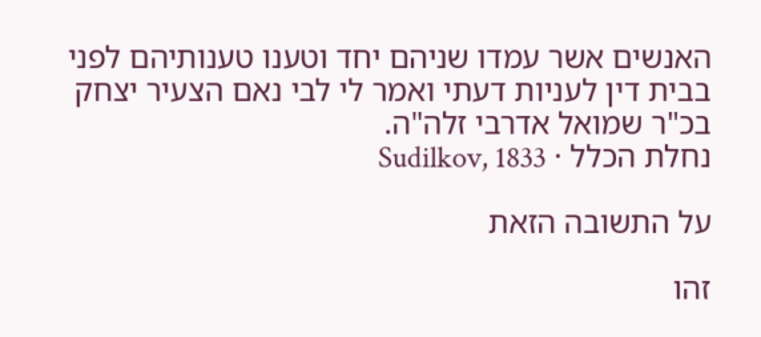האנשים אשר עמדו שניהם יחד וטענו טענותיהם לפני בבית דין לעניות דעתי ואמר לי לבי נאם הצעיר יצחק בכ"ר שמואל אדרבי זלה"ה.
נחלת הכלל · Sudilkov, 1833

על התשובה הזאת

זהו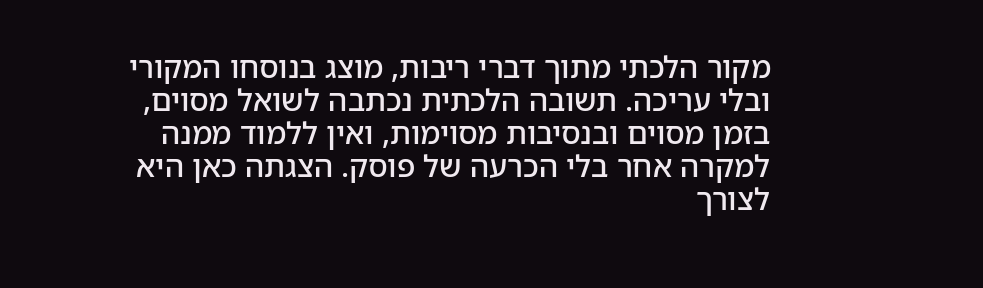מקור הלכתי מתוך דברי ריבות, מוצג בנוסחו המקורי ובלי עריכה. תשובה הלכתית נכתבה לשואל מסוים, בזמן מסוים ובנסיבות מסוימות, ואין ללמוד ממנה למקרה אחר בלי הכרעה של פוסק. הצגתה כאן היא לצורך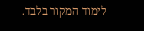לימוד המקור בלבד.